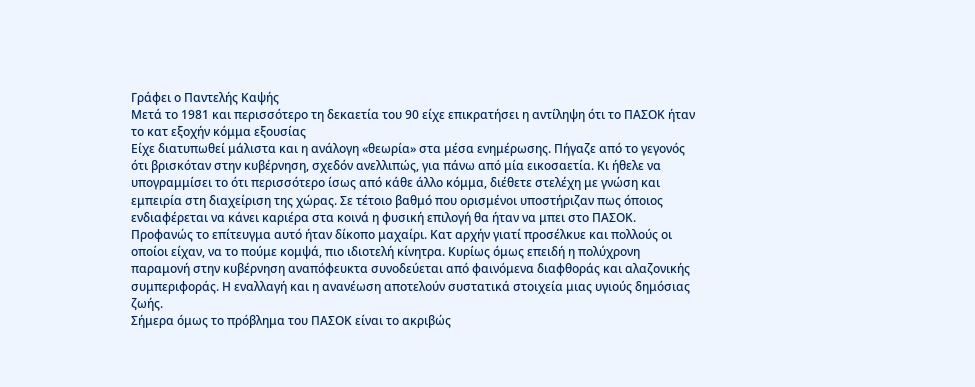Γράφει ο Παντελής Καψής
Μετά το 1981 και περισσότερο τη δεκαετία του 90 είχε επικρατήσει η αντίληψη ότι το ΠΑΣΟΚ ήταν το κατ εξοχήν κόμμα εξουσίας
Είχε διατυπωθεί μάλιστα και η ανάλογη «θεωρία» στα μέσα ενημέρωσης. Πήγαζε από το γεγονός ότι βρισκόταν στην κυβέρνηση, σχεδόν ανελλιπώς, για πάνω από μία εικοσαετία. Κι ήθελε να υπογραμμίσει το ότι περισσότερο ίσως από κάθε άλλο κόμμα, διέθετε στελέχη με γνώση και εμπειρία στη διαχείριση της χώρας. Σε τέτοιο βαθμό που ορισμένοι υποστήριζαν πως όποιος ενδιαφέρεται να κάνει καριέρα στα κοινά η φυσική επιλογή θα ήταν να μπει στο ΠΑΣΟΚ.
Προφανώς το επίτευγμα αυτό ήταν δίκοπο μαχαίρι. Κατ αρχήν γιατί προσέλκυε και πολλούς οι οποίοι είχαν, να το πούμε κομψά, πιο ιδιοτελή κίνητρα. Κυρίως όμως επειδή η πολύχρονη παραμονή στην κυβέρνηση αναπόφευκτα συνοδεύεται από φαινόμενα διαφθοράς και αλαζονικής συμπεριφοράς. Η εναλλαγή και η ανανέωση αποτελούν συστατικά στοιχεία μιας υγιούς δημόσιας ζωής.
Σήμερα όμως το πρόβλημα του ΠΑΣΟΚ είναι το ακριβώς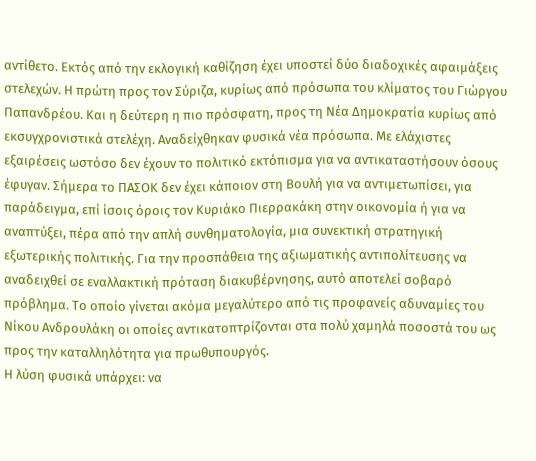αντίθετο. Εκτός από την εκλογική καθίζηση έχει υποστεί δύο διαδοχικές αφαιμάξεις στελεχών. Η πρώτη προς τον Σύριζα, κυρίως από πρόσωπα του κλίματος του Γιώργου Παπανδρέου. Και η δεύτερη η πιο πρόσφατη, προς τη Νέα Δημοκρατία κυρίως από εκσυγχρονιστικά στελέχη. Αναδείχθηκαν φυσικά νέα πρόσωπα. Με ελάχιστες εξαιρέσεις ωστόσο δεν έχουν το πολιτικό εκτόπισμα για να αντικαταστήσουν όσους έφυγαν. Σήμερα το ΠΑΣΟΚ δεν έχει κάποιον στη Βουλή για να αντιμετωπίσει, για παράδειγμα, επί ίσοις όροις τον Κυριάκο Πιερρακάκη στην οικονομία ή για να αναπτύξει, πέρα από την απλή συνθηματολογία, μια συνεκτική στρατηγική εξωτερικής πολιτικής. Για την προσπάθεια της αξιωματικής αντιπολίτευσης να αναδειχθεί σε εναλλακτική πρόταση διακυβέρνησης, αυτό αποτελεί σοβαρό πρόβλημα. Το οποίο γίνεται ακόμα μεγαλύτερο από τις προφανείς αδυναμίες του Νίκου Ανδρουλάκη οι οποίες αντικατοπτρίζονται στα πολύ χαμηλά ποσοστά του ως προς την καταλληλότητα για πρωθυπουργός.
Η λύση φυσικά υπάρχει: να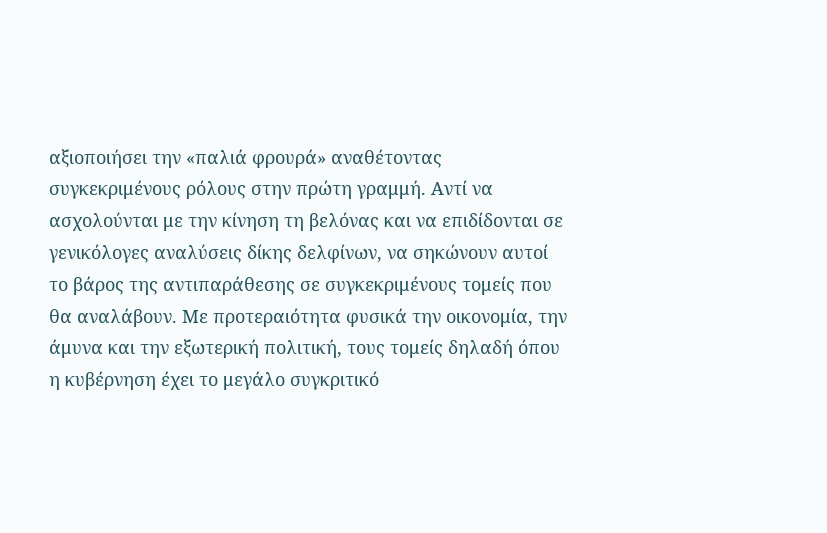αξιοποιήσει την «παλιά φρουρά» αναθέτοντας συγκεκριμένους ρόλους στην πρώτη γραμμή. Αντί να ασχολούνται με την κίνηση τη βελόνας και να επιδίδονται σε γενικόλογες αναλύσεις δίκης δελφίνων, να σηκώνουν αυτοί το βάρος της αντιπαράθεσης σε συγκεκριμένους τομείς που θα αναλάβουν. Με προτεραιότητα φυσικά την οικονομία, την άμυνα και την εξωτερική πολιτική, τους τομείς δηλαδή όπου η κυβέρνηση έχει το μεγάλο συγκριτικό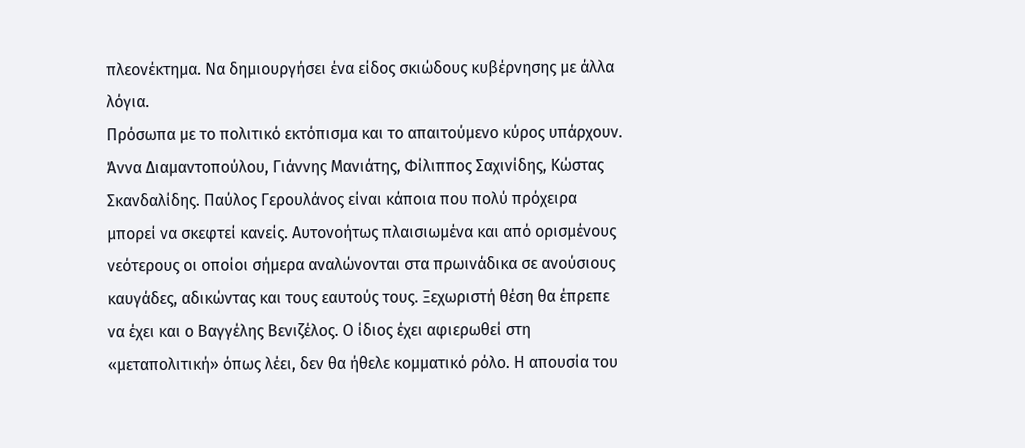πλεονέκτημα. Να δημιουργήσει ένα είδος σκιώδους κυβέρνησης με άλλα λόγια.
Πρόσωπα με το πολιτικό εκτόπισμα και το απαιτούμενο κύρος υπάρχουν. Άννα Διαμαντοπούλου, Γιάννης Μανιάτης, Φίλιππος Σαχινίδης, Κώστας Σκανδαλίδης. Παύλος Γερουλάνος είναι κάποια που πολύ πρόχειρα μπορεί να σκεφτεί κανείς. Αυτονοήτως πλαισιωμένα και από ορισμένους νεότερους οι οποίοι σήμερα αναλώνονται στα πρωινάδικα σε ανούσιους καυγάδες, αδικώντας και τους εαυτούς τους. Ξεχωριστή θέση θα έπρεπε να έχει και ο Βαγγέλης Βενιζέλος. Ο ίδιος έχει αφιερωθεί στη «μεταπολιτική» όπως λέει, δεν θα ήθελε κομματικό ρόλο. Η απουσία του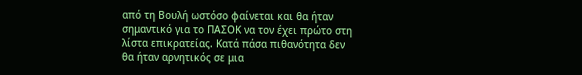από τη Βουλή ωστόσο φαίνεται και θα ήταν σημαντικό για το ΠΑΣΟΚ να τον έχει πρώτο στη λίστα επικρατείας. Κατά πάσα πιθανότητα δεν θα ήταν αρνητικός σε μια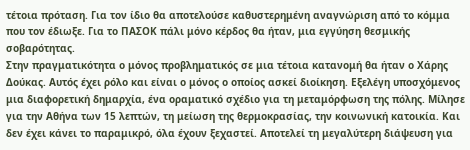τέτοια πρόταση. Για τον ίδιο θα αποτελούσε καθυστερημένη αναγνώριση από το κόμμα που τον έδιωξε. Για το ΠΑΣΟΚ πάλι μόνο κέρδος θα ήταν, μια εγγύηση θεσμικής σοβαρότητας.
Στην πραγματικότητα ο μόνος προβληματικός σε μια τέτοια κατανομή θα ήταν ο Χάρης Δούκας. Αυτός έχει ρόλο και είναι ο μόνος ο οποίος ασκεί διοίκηση. Εξελέγη υποσχόμενος μια διαφορετική δημαρχία, ένα οραματικό σχέδιο για τη μεταμόρφωση της πόλης. Μίλησε για την Αθήνα των 15 λεπτών, τη μείωση της θερμοκρασίας, την κοινωνική κατοικία. Και δεν έχει κάνει το παραμικρό, όλα έχουν ξεχαστεί. Αποτελεί τη μεγαλύτερη διάψευση για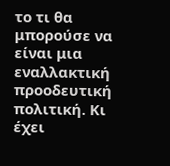το τι θα μπορούσε να είναι μια εναλλακτική προοδευτική πολιτική. Κι έχει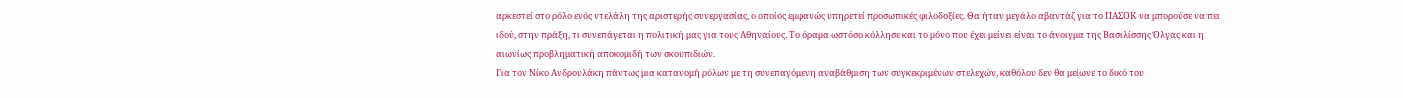αρκεστεί στο ρόλο ενός ντελάλη της αριστερής συνεργασίας, ο οποίος εμφανώς υπηρετεί προσωπικές φιλοδοξίες. Θα ήταν μεγάλο αβαντάζ για το ΠΑΣΟΚ να μπορούσε να πει ιδού, στην πράξη, τι συνεπάγεται η πολιτική μας για τους Αθηναίους. Το όραμα ωστόσο κόλλησε και το μόνο που έχει μείνει είναι το άνοιγμα της Βασιλίσσης Όλγας και η αιωνίως προβληματική αποκομιδή των σκουπιδιών.
Για τον Νίκο Ανδρουλάκη πάντως μια κατανομή ρόλων με τη συνεπαγόμενη αναβάθμιση των συγκεκριμένων στελεχών, καθόλου δεν θα μείωνε το δικό του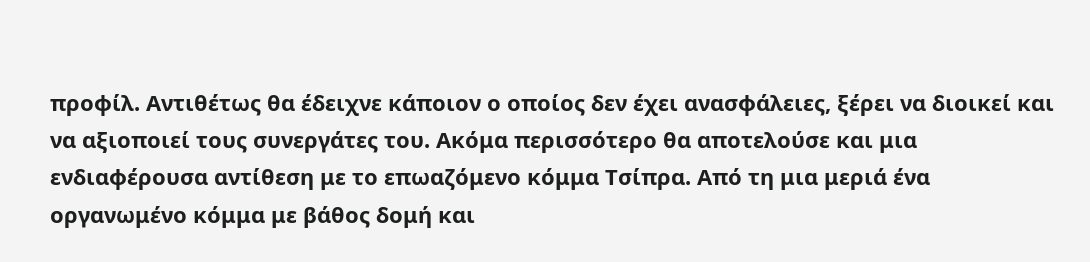προφίλ. Αντιθέτως θα έδειχνε κάποιον ο οποίος δεν έχει ανασφάλειες, ξέρει να διοικεί και να αξιοποιεί τους συνεργάτες του. Ακόμα περισσότερο θα αποτελούσε και μια ενδιαφέρουσα αντίθεση με το επωαζόμενο κόμμα Τσίπρα. Από τη μια μεριά ένα οργανωμένο κόμμα με βάθος δομή και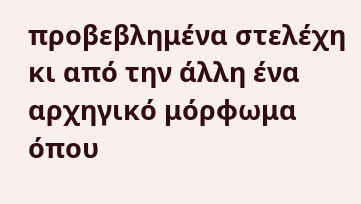προβεβλημένα στελέχη κι από την άλλη ένα αρχηγικό μόρφωμα όπου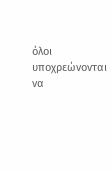όλοι υποχρεώνονται να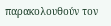παρακολουθούν τον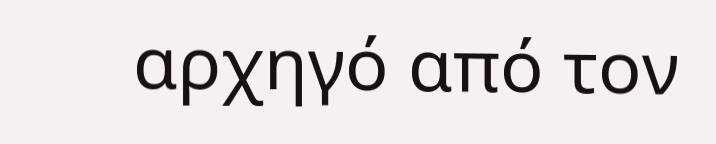αρχηγό από τον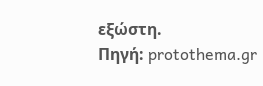εξώστη.
Πηγή: protothema.gr